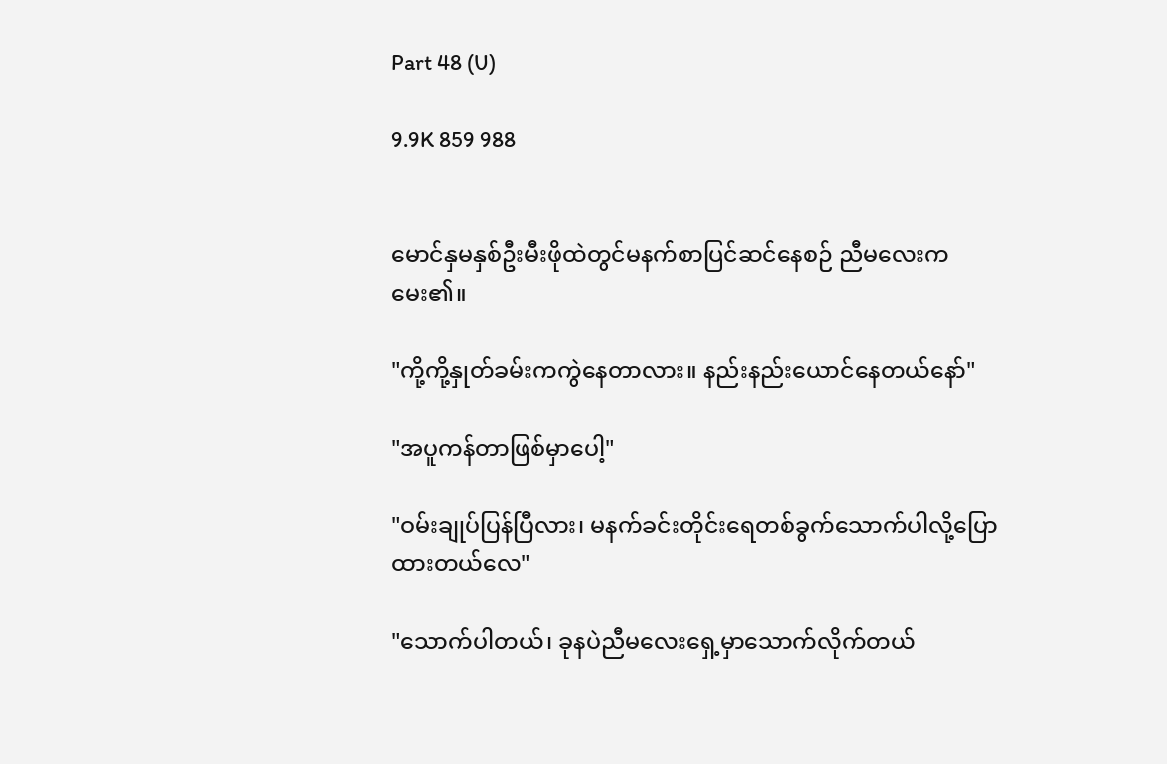Part 48 (U)

9.9K 859 988


မောင်နှမနှစ်ဦးမီးဖိုထဲတွင်မနက်စာပြင်ဆင်နေစဉ် ညီမလေးကမေး၏။

"ကို့ကို့နှုတ်ခမ်းကကွဲနေတာလား။ နည်းနည်းယောင်နေတယ်နော်"

"အပူကန်တာဖြစ်မှာပေါ့"

"ဝမ်းချုပ်ပြန်ပြီလား၊ မနက်ခင်းတိုင်းရေတစ်ခွက်သောက်ပါလို့ပြောထားတယ်လေ"

"သောက်ပါတယ်၊ ခုနပဲညီမလေးရှေ့မှာသောက်လိုက်တယ်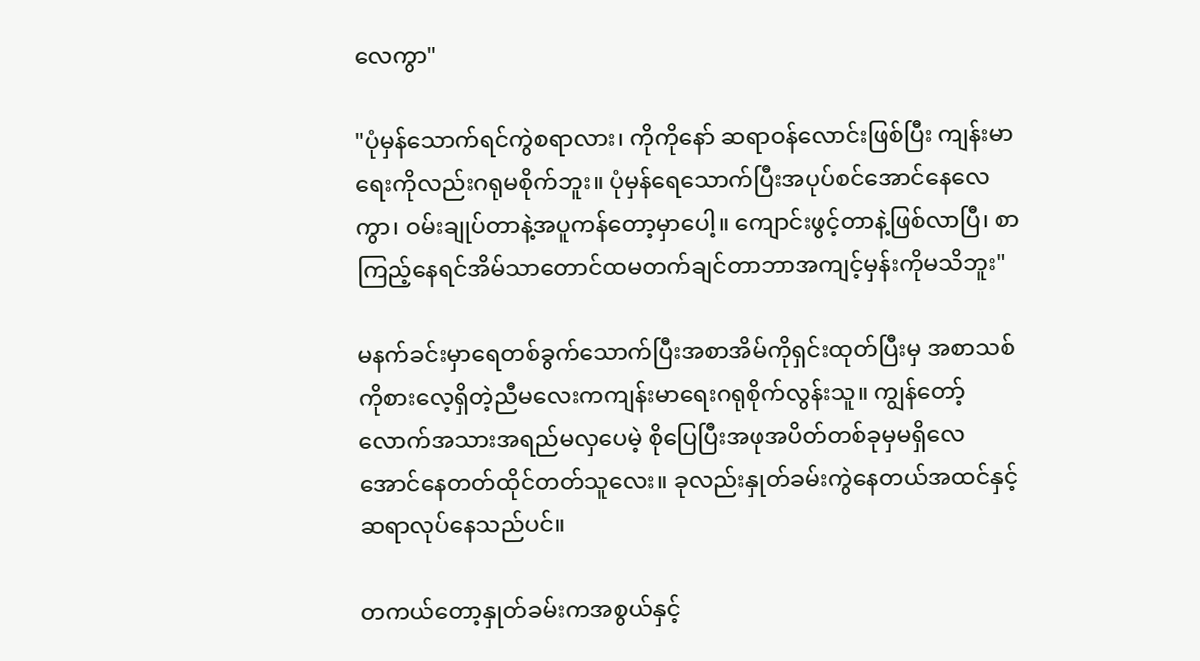လေကွာ"

"ပုံမှန်သောက်ရင်ကွဲစရာလား၊ ကိုကိုနော် ဆရာဝန်လောင်းဖြစ်ပြီး ကျန်းမာရေးကိုလည်းဂရုမစိုက်ဘူး။ ပုံမှန်ရေသောက်ပြီးအပုပ်စင်အောင်နေလေကွာ၊ ဝမ်းချုပ်တာနဲ့အပူကန်တော့မှာပေါ့။ ကျောင်းဖွင့်တာနဲ့ဖြစ်လာပြီ၊ စာကြည့်နေရင်အိမ်သာတောင်ထမတက်ချင်တာဘာအကျင့်မှန်းကိုမသိဘူး"

မနက်ခင်းမှာရေတစ်ခွက်သောက်ပြီးအစာအိမ်ကိုရှင်းထုတ်ပြီးမှ အစာသစ်ကိုစားလေ့ရှိတဲ့ညီမလေးကကျန်းမာရေးဂရုစိုက်လွန်းသူ။ ကျွန်တော့်လောက်အသားအရည်မလှပေမဲ့ စိုပြေပြီးအဖုအပိတ်တစ်ခုမှမရှိလေအောင်နေတတ်ထိုင်တတ်သူလေး။ ခုလည်းနှုတ်ခမ်းကွဲနေတယ်အထင်နှင့်ဆရာလုပ်နေသည်ပင်။

တကယ်တော့နှုတ်ခမ်းကအစွယ်နှင့်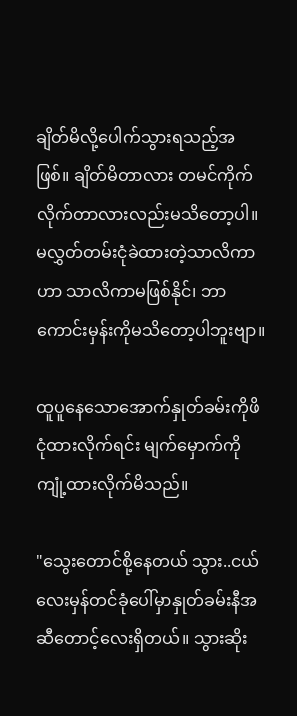ချိတ်မိလို့ပေါက်သွားရသည့်အဖြစ်။ ချိတ်မိတာလား တမင်ကိုက်လိုက်တာလားလည်းမသိတော့ပါ။ မလွှတ်တမ်းငုံခဲထားတဲ့သာလိကာဟာ သာလိကာမဖြစ်နိုင်၊ ဘာကောင်းမှန်းကိုမသိတော့ပါဘူးဗျာ။

ထူပူနေသောအောက်နှုတ်ခမ်းကိုဖိငုံထားလိုက်ရင်း မျက်မှောက်ကိုကျုံ့ထားလိုက်မိသည်။

"သွေးတောင်စို့နေတယ် သွား..ငယ်လေးမှန်တင်ခုံပေါ်မှာနှုတ်ခမ်းနီအဆီတောင့်လေးရှိတယ်။ သွားဆိုး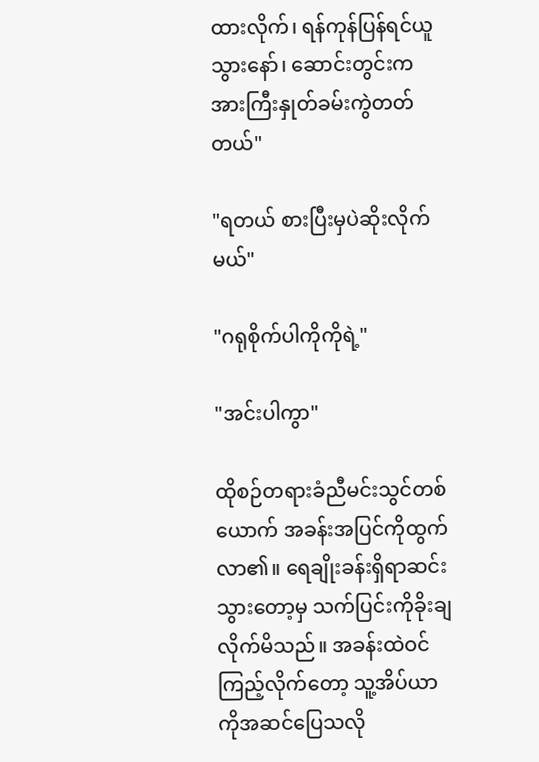ထားလိုက်၊ ရန်ကုန်ပြန်ရင်ယူသွားနော်၊ ဆောင်းတွင်းကအားကြီးနှုတ်ခမ်းကွဲတတ်တယ်"

"ရတယ် စားပြီးမှပဲဆိုးလိုက်မယ်"

"ဂရုစိုက်ပါကိုကိုရဲ့"

"အင်းပါကွာ"

ထိုစဉ်တရားခံညီမင်းသွင်တစ်ယောက် အခန်းအပြင်ကိုထွက်လာ၏။ ရေချိုးခန်းရှိရာဆင်းသွားတော့မှ သက်ပြင်းကိုခိုးချလိုက်မိသည်။ အခန်းထဲဝင်ကြည့်လိုက်တော့ သူ့အိပ်ယာကိုအဆင်ပြေသလို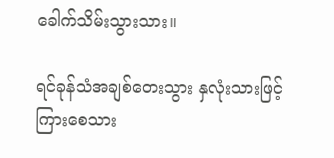ခေါက်သိမ်းသွားသား။

ရင်ခုန်သံအချစ်တေးသွား နှလုံးသားဖြင့်ကြားစေသား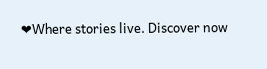❤Where stories live. Discover now